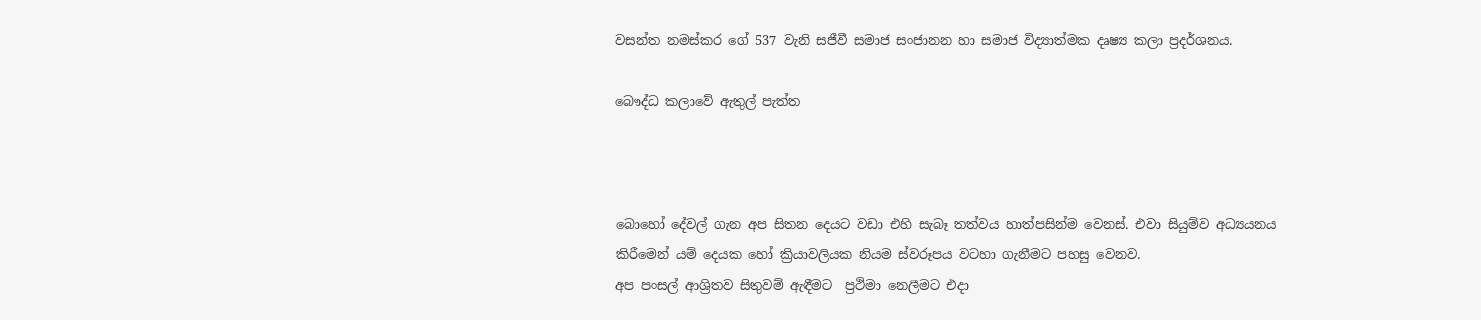වසන්ත නමස්කර ගේ 537 වැනි සජීවී සමාජ සංජානන හා සමාජ විද්‍යාත්මක දෘෂ්‍ය කලා ප්‍රදර්ශනය.

බෞද්ධ කලාවේ ඇතුල් පැත්ත



බොහෝ දේවල් ගැන අප සිතන දෙයට වඩා එහි සැබෑ තත්වය හාත්පසින්ම වෙනස්. එවා සියුම්ව අධ්‍යයනය කිරීමෙන් යම් දෙයක හෝ ක්‍රියාවලියක නියම ස්වරූපය වටහා ගැනීමට පහසු වෙනව.
අප පංසල් ආශ්‍රිතව සිතුවම් ඇඳීමට  ප්‍රථිමා නෙලීමට එදා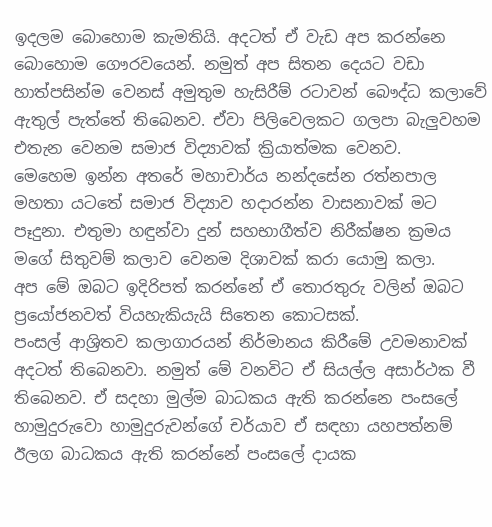ඉදලම බොහොම කැමතියි. අදටත් ඒ වැඩ අප කරන්නෙ බොහොම ගෞරවයෙන්. නමුත් අප සිතන දෙයට වඩා හාත්පසින්ම වෙනස් අමුතුම හැසිරීම් රටාවන් බෞද්ධ කලාවේ ඇතුල් පැත්තේ තිබෙනව. ඒවා පිලිවෙලකට ගලපා බැලුවහම එතැන වෙනම සමාජ විද්‍යාවක් ක්‍රියාත්මක වෙනව.
මෙහෙම ඉන්න අතරේ මහාචාර්ය නන්දසේන රත්නපාල මහතා යටතේ සමාජ විද්‍යාව හදාරන්න වාසනාවක් මට පෑදුනා. එතුමා හඳුන්වා දුන් සහභාගීත්ව නිරීක්ෂන ක්‍රමය මගේ සිතුවම් කලාව වෙනම දිශාවක් කරා යොමු කලා.
අප මේ ඔබට ඉදිරිපත් කරන්නේ ඒ තොරතුරු වලින් ඔබට ප්‍රයෝජනවත් වියහැකියැයි සිතෙන කොටසක්.
පංසල් ආශ්‍රිතව කලාගාරයන් නිර්මානය කිරීමේ උවමනාවක් අදටත් තිබෙනවා. නමුත් මේ වනවිට ඒ සියල්ල අසාර්ථක වී තිබෙනව. ඒ සදහා මුල්ම බාධකය ඇති කරන්නෙ පංසලේ හාමුදුරුවො හාමුදුරුවන්ගේ චර්යාව ඒ සඳහා යහපත්නම් ඊලග බාධකය ඇති කරන්නේ පංසලේ දායක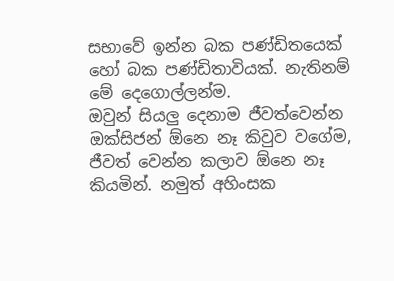සභාවේ ඉන්න බක පණ්ඩිතයෙක් හෝ බක පණ්ඩිතාවියක්. නැතිනම් මේ දෙගොල්ලන්ම.
ඔවුන් සියලු දෙනාම ජීවත්වෙන්න ඔක්සිජන් ඕනෙ නෑ කිවුව වගේම, ජීවත් වෙන්න කලාව ඕනෙ නෑ කියමින්. නමුත් අහිංසක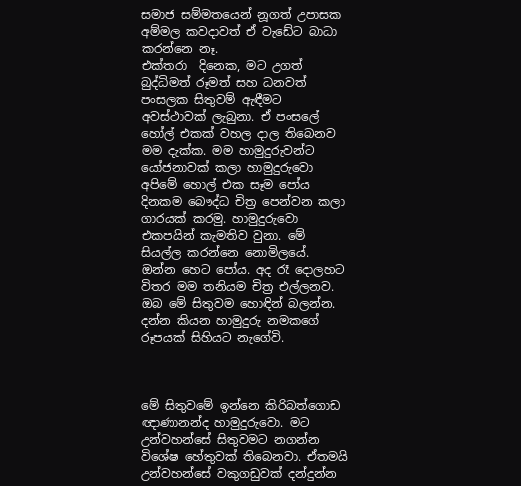සමාජ සම්මතයෙන් නූගත් උපාසක අම්මල කවදාවත් ඒ වැඩේට බාධා කරන්නෙ නෑ.
එක්තරා  දිනෙක, මට උගත් බුද්ධිමත් රූමත් සහ ධනවත් පංසලක සිතුවම් ඇඳීමට අවස්ථාවක් ලැබුනා. ඒ පංසලේ හෝල් එකක් වහල දාල තිබෙනව මම දැක්ක. මම හාමුදුරුවන්ට යෝජනාවක් කලා හාමුදුරුවො අපිමේ හොල් එක සෑම පෝය දිනකම බෞද්ධ චිත්‍ර පෙන්වන කලා ගාරයක් කරමු. හාමුදුරුවො එකපයින් කැමතිව වුනා. මේ සියල්ල කරන්නෙ නොමිලයේ.
ඔන්න හෙට පෝය. අද රෑ දොලහට විතර මම තනියම චිත්‍ර එල්ලනව.
ඔබ මේ සිතුවම හොඳින් බලන්න. දන්න කියන හාමුදුරු නමකගේ රූපයක් සිහියට නැගේවි.



මේ සිතුවමේ ඉන්නෙ කිරිබත්ගොඩ ඥාණානන්ද හාමුදුරුවො. මට උන්වහන්සේ සිතුවමට නගන්න විශේෂ හේතුවක් තිබෙනවා. ඒතමයි උන්වහන්සේ වකුගඩුවක් දන්දුන්න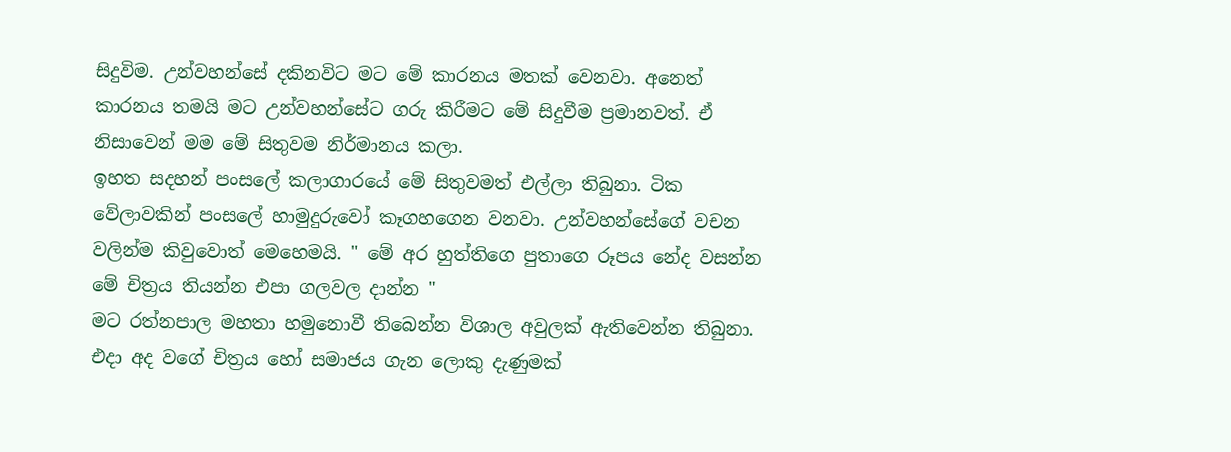සිදුවිම. උන්වහන්සේ දකිනවිට මට මේ කාරනය මතක් වෙනවා. අනෙත් කාරනය තමයි මට උන්වහන්සේට ගරු කිරීමට මේ සිදුවීම ප්‍රමානවත්. ඒ නිසාවෙන් මම මේ සිතුවම නිර්මානය කලා.
ඉහත සදහන් පංසලේ කලාගාරයේ මේ සිතුවමත් එල්ලා තිබුනා. ටික වේලාවකින් පංසලේ හාමුදුරුවෝ කෑගහගෙන වනවා. උන්වහන්සේගේ වචන වලින්ම කිවුවොත් මෙහෙමයි. " මේ අර හුත්තිගෙ පුතාගෙ රූපය නේද වසන්න මේ චිත්‍රය තියන්න එපා ගලවල දාන්න "
මට රත්නපාල මහතා හමුනොවී තිබෙන්න විශාල අවුලක් ඇතිවෙන්න තිබුනා. එදා අද වගේ චිත්‍රය හෝ සමාජය ගැන ලොකු දැණුමක්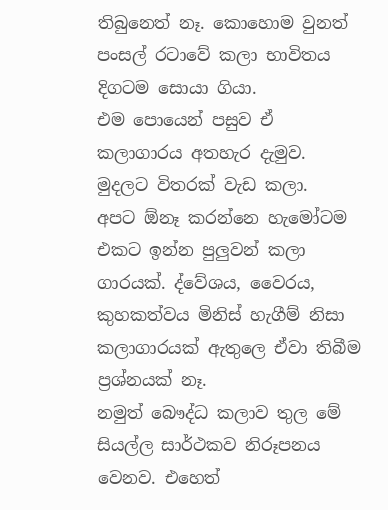තිබුනෙත් නෑ. කොහොම වුනත් පංසල් රටාවේ කලා භාවිතය දිගටම සොයා ගියා.
එම පොයෙන් පසුව ඒ කලාගාරය අතහැර දැමුව. මුදලට විතරක් වැඩ කලා.
අපට ඕනෑ කරන්නෙ හැමෝටම එකට ඉන්න පුලුවන් කලා ගාරයක්. ද්වේශය, වෛරය, කුහකත්වය මිනිස් හැගීම් නිසා කලාගාරයක් ඇතුලෙ ඒවා තිබීම ප්‍රශ්නයක් නෑ.
නමුත් බෞද්ධ කලාව තුල මේ සියල්ල සාර්ථකව නිරූපනය වෙනව. එහෙත්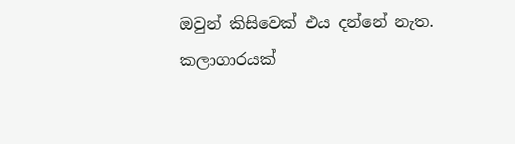ඔවුන් කිසිවෙක් එය දන්නේ නැත.
කලාගාරයක්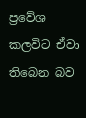ප්‍රවේශ කලවිට ඒවා තිබෙන බව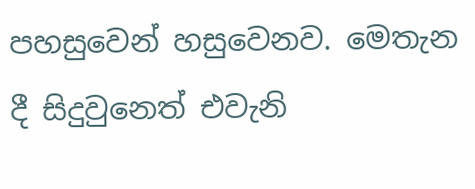පහසුවෙන් හසුවෙනව. මෙතැන දී සිදුවුනෙත් එවැනි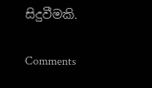සිදුවීමකි.

Comments